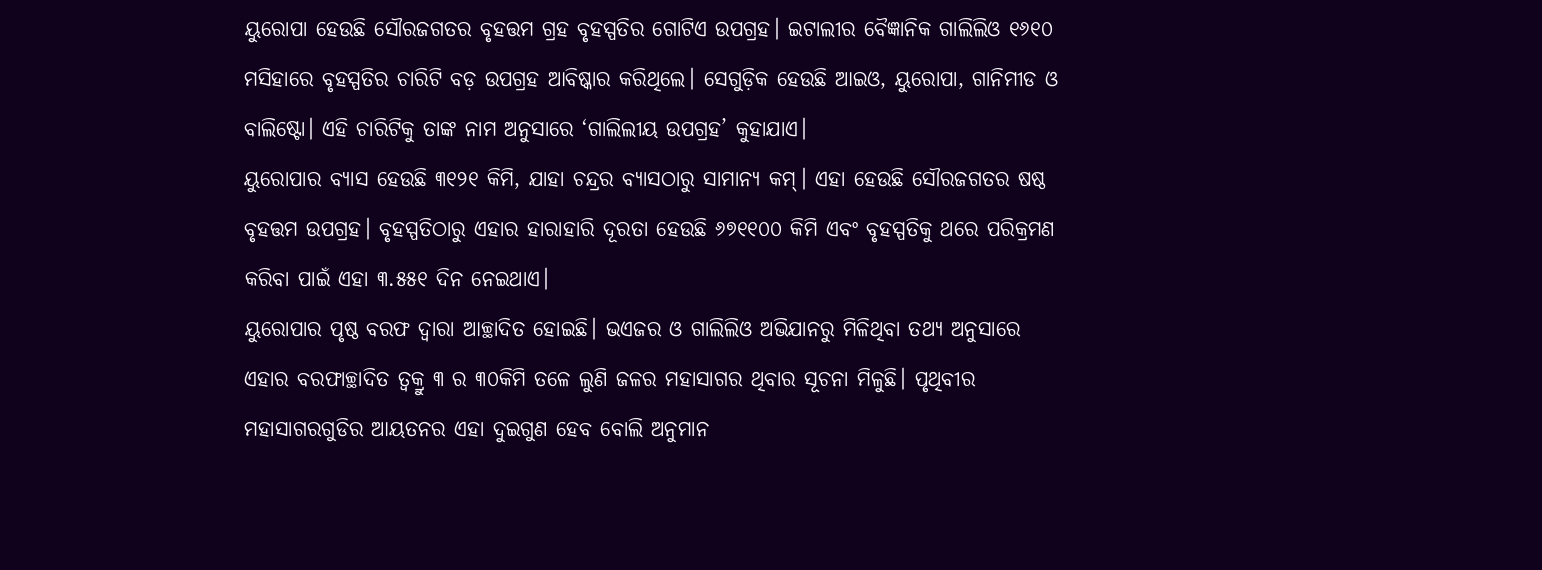ୟୁରୋପା ହେଉଛି ସୌରଜଗତର ବୃହତ୍ତମ ଗ୍ରହ ବୃହସ୍ପତିର ଗୋଟିଏ ଉପଗ୍ରହ। ଇଟାଲୀର ବୈଜ୍ଞାନିକ ଗାଲିଲିଓ ୧୬୧୦ ମସିହାରେ ବୃହସ୍ପତିର ଚାରିଟି ବଡ଼ ଉପଗ୍ରହ ଆବିଷ୍କାର କରିଥିଲେ। ସେଗୁଡ଼ିକ ହେଉଛି ଆଇଓ, ୟୁରୋପା, ଗାନିମୀଡ ଓ ବାଲିଷ୍ଟୋ। ଏହି ଚାରିଟିକୁ ତାଙ୍କ ନାମ ଅନୁସାରେ ‘ଗାଲିଲୀୟ ଉପଗ୍ରହ’ କୁହାଯାଏ।
ୟୁରୋପାର ବ୍ୟାସ ହେଉଛି ୩୧୨୧ କିମି, ଯାହା ଚନ୍ଦ୍ରର ବ୍ୟାସଠାରୁ ସାମାନ୍ୟ କମ୍। ଏହା ହେଉଛି ସୌରଜଗତର ଷଷ୍ଠ ବୃହତ୍ତମ ଉପଗ୍ରହ। ବୃହସ୍ପତିଠାରୁ ଏହାର ହାରାହାରି ଦୂରତା ହେଉଛି ୬୭୧୧୦୦ କିମି ଏବଂ ବୃହସ୍ପତିକୁ ଥରେ ପରିକ୍ରମଣ କରିବା ପାଇଁ ଏହା ୩.୫୫୧ ଦିନ ନେଇଥାଏ।
ୟୁରୋପାର ପୃଷ୍ଠ ବରଫ ଦ୍ୱାରା ଆଚ୍ଛାଦିତ ହୋଇଛି। ଭଏଜର ଓ ଗାଲିଲିଓ ଅଭିଯାନରୁ ମିଳିଥିବା ତଥ୍ୟ ଅନୁସାରେ ଏହାର ବରଫାଚ୍ଛାଦିତ ତ୍ୱକ୍ରୁ ୩ ର ୩୦କିମି ତଳେ ଲୁଣି ଜଳର ମହାସାଗର ଥିବାର ସୂଚନା ମିଳୁଛି। ପୃଥିବୀର ମହାସାଗରଗୁଡିର ଆୟତନର ଏହା ଦୁଇଗୁଣ ହେବ ବୋଲି ଅନୁମାନ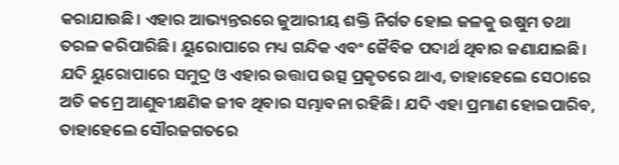କରାଯାଉଛି। ଏହାର ଆଭ୍ୟନ୍ତରରେ ଜୁଆରୀୟ ଶକ୍ତି ନିର୍ଗତ ହୋଇ ଜଳକୁ ଉଷୁମ ତଥା ତରଳ କରିପାରିଛି। ୟୁରୋପାରେ ମଧ୍ୟ ଗନ୍ଦିକ ଏବଂ ଜୈବିକ ପଦାର୍ଥ ଥିବାର ଜଣାଯାଇଛି।
ଯଦି ୟୁରୋପାରେ ସମୁଦ୍ର ଓ ଏହାର ଉତ୍ତାପ ଉତ୍ସ ପ୍ରକୃତରେ ଥାଏ, ତାହାହେଲେ ସେଠାରେ ଅତି କମ୍ରେ ଆଣୁବୀକ୍ଷଣିକ ଜୀବ ଥିବାର ସମ୍ଭାବନା ରହିଛି। ଯଦି ଏହା ପ୍ରମାଣ ହୋଇପାରିବ, ତାହାହେଲେ ସୌରଜଗତରେ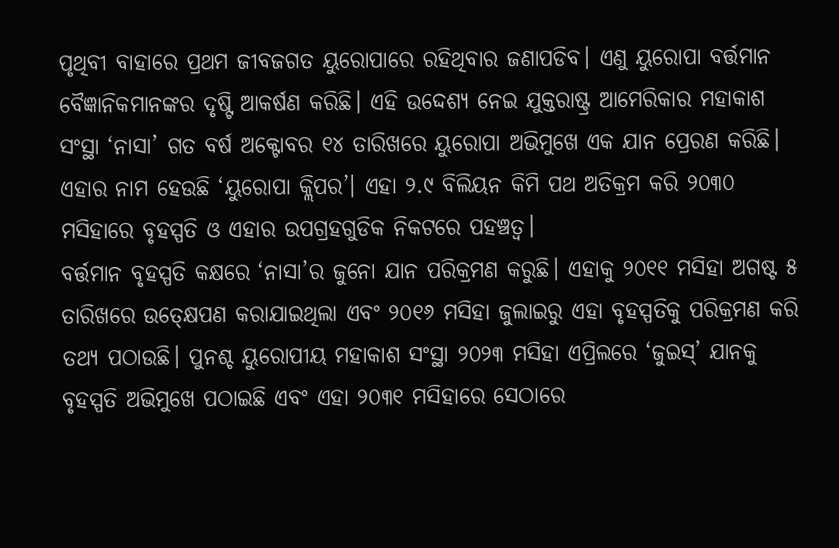ପୃଥିବୀ ବାହାରେ ପ୍ରଥମ ଜୀବଜଗତ ୟୁରୋପାରେ ରହିଥିବାର ଜଣାପଡିବ। ଏଣୁ ୟୁରୋପା ବର୍ତ୍ତମାନ ବୈଜ୍ଞାନିକମାନଙ୍କର ଦୃଷ୍ଟି ଆକର୍ଷଣ କରିଛି। ଏହି ଉଦ୍ଦେଶ୍ୟ ନେଇ ଯୁକ୍ତରାଷ୍ଟ୍ର ଆମେରିକାର ମହାକାଶ ସଂସ୍ଥା ‘ନାସା’ ଗତ ବର୍ଷ ଅକ୍ଟୋବର ୧୪ ତାରିଖରେ ୟୁରୋପା ଅଭିମୁଖେ ଏକ ଯାନ ପ୍ରେରଣ କରିଛି। ଏହାର ନାମ ହେଉଛି ‘ୟୁରୋପା କ୍ଲିପର’। ଏହା ୨.୯ ବିଲିୟନ କିମି ପଥ ଅତିକ୍ରମ କରି ୨୦୩୦ ମସିହାରେ ବୃହସ୍ପତି ଓ ଏହାର ଉପଗ୍ରହଗୁଡିକ ନିକଟରେ ପହଞ୍ଚତ୍ବ।
ବର୍ତ୍ତମାନ ବୃହସ୍ପତି କକ୍ଷରେ ‘ନାସା’ର ଜୁନୋ ଯାନ ପରିକ୍ରମଣ କରୁଛି। ଏହାକୁ ୨୦୧୧ ମସିହା ଅଗଷ୍ଟ ୫ ତାରିଖରେ ଉତ୍କ୍ଷେପଣ କରାଯାଇଥିଲା ଏବଂ ୨୦୧୬ ମସିହା ଜୁଲାଇରୁ ଏହା ବୃହସ୍ପତିକୁ ପରିକ୍ରମଣ କରି ତଥ୍ୟ ପଠାଉଛି। ପୁନଶ୍ଚ ୟୁରୋପୀୟ ମହାକାଶ ସଂସ୍ଥା ୨୦୨୩ ମସିହା ଏପ୍ରିଲରେ ‘ଜୁଇସ୍’ ଯାନକୁ ବୃହସ୍ପତି ଅଭିମୁଖେ ପଠାଇଛି ଏବଂ ଏହା ୨୦୩୧ ମସିହାରେ ସେଠାରେ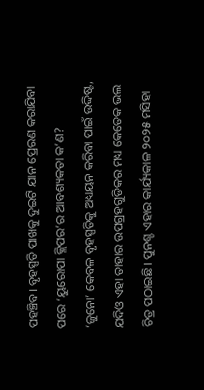ପହଞ୍ଚିବ। ବୃହସ୍ପତି ପାଖକୁ ଦୁଇଟି ଯାନ ପ୍ରେରଣ କରାଯିବା ପରେ ‘ୟୁରୋପା କ୍ଲିପର’ର ଆବଶ୍ୟକତା କ’ଣ?
‘ଜୁନୋ’ କେବଳ ବୃହସ୍ପତିକୁ ଅଧ୍ୟୟନ କରିବା ପାଇଁ ଉଦ୍ଦିଷ୍ଟ, ଯଦିଓ ଏହା ତାହାର ଉପଗ୍ରହଗୁଡିକର ମଧ୍ୟ କେତେକ ଭଲ ଚିତ୍ର ପଠାଇଛି। ପୁନଶ୍ଚ ଏହାର କାର୍ଯ୍ୟକାଳ ୨୦୨୫ ମସିହା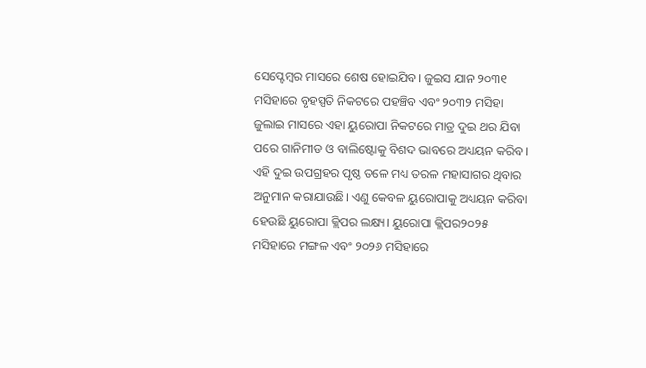ସେପ୍ଟେମ୍ବର ମାସରେ ଶେଷ ହୋଇଯିବ। ଜୁଇସ ଯାନ ୨୦୩୧ ମସିହାରେ ବୃହସ୍ପତି ନିକଟରେ ପହଞ୍ଚିବ ଏବଂ ୨୦୩୨ ମସିହା ଜୁଲାଇ ମାସରେ ଏହା ୟୁରୋପା ନିକଟରେ ମାତ୍ର ଦୁଇ ଥର ଯିବା ପରେ ଗାନିମୀଡ ଓ ବାଲିଷ୍ଟୋକୁ ବିଶଦ ଭାବରେ ଅଧ୍ୟୟନ କରିବ। ଏହି ଦୁଇ ଉପଗ୍ରହର ପୃଷ୍ଠ ତଳେ ମଧ୍ୟ ତରଳ ମହାସାଗର ଥିବାର ଅନୁମାନ କରାଯାଉଛି। ଏଣୁ କେବଳ ୟୁରୋପାକୁ ଅଧ୍ୟୟନ କରିବା ହେଉଛି ୟୁରୋପା କ୍ଲିପର ଲକ୍ଷ୍ୟ। ୟୁରୋପା କ୍ଲିପର୨୦୨୫ ମସିହାରେ ମଙ୍ଗଳ ଏବଂ ୨୦୨୬ ମସିହାରେ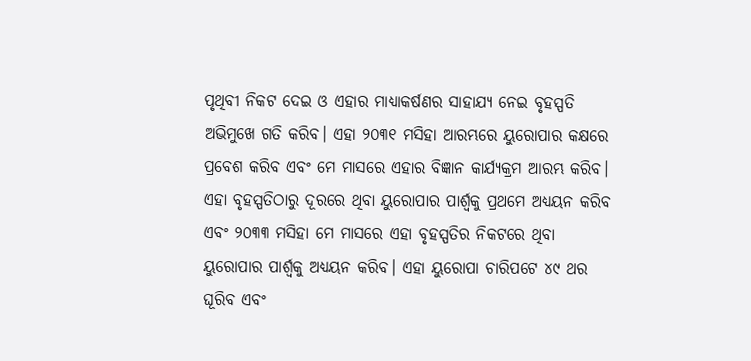ପୃଥିବୀ ନିକଟ ଦେଇ ଓ ଏହାର ମାଧ୍ୟାକର୍ଷଣର ସାହାଯ୍ୟ ନେଇ ବୃହସ୍ପତି ଅଭିମୁଖେ ଗତି କରିବ। ଏହା ୨୦୩୧ ମସିହା ଆରମ୍ଭରେ ୟୁରୋପାର କକ୍ଷରେ ପ୍ରବେଶ କରିବ ଏବଂ ମେ ମାସରେ ଏହାର ବିଜ୍ଞାନ କାର୍ଯ୍ୟକ୍ରମ ଆରମ୍ଭ କରିବ। ଏହା ବୃହସ୍ପତିଠାରୁ ଦୂରରେ ଥିବା ୟୁରୋପାର ପାର୍ଶ୍ୱକୁ ପ୍ରଥମେ ଅଧ୍ୟୟନ କରିବ ଏବଂ ୨୦୩୩ ମସିହା ମେ ମାସରେ ଏହା ବୃହସ୍ପତିର ନିକଟରେ ଥିବା ୟୁରୋପାର ପାର୍ଶ୍ୱକୁ ଅଧ୍ୟୟନ କରିବ। ଏହା ୟୁରୋପା ଚାରିପଟେ ୪୯ ଥର ଘୂରିବ ଏବଂ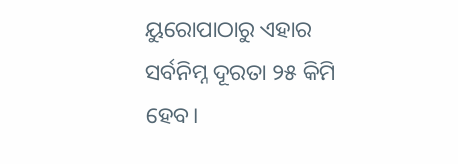ୟୁରୋପାଠାରୁ ଏହାର ସର୍ବନିମ୍ନ ଦୂରତା ୨୫ କିମି ହେବ।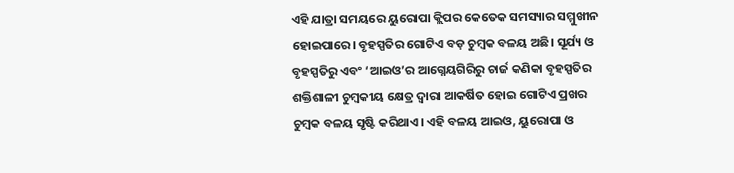ଏହି ଯାତ୍ରା ସମୟରେ ୟୁରୋପା କ୍ଲିପର କେତେକ ସମସ୍ୟାର ସମ୍ମୁଖୀନ ହୋଇପାରେ। ବୃହସ୍ପତିର ଗୋଟିଏ ବଡ଼ ଚୁମ୍ବକ ବଳୟ ଅଛି। ସୂର୍ଯ୍ୟ ଓ ବୃହସ୍ପତିରୁ ଏବଂ ‘ଆଇଓ’ର ଆଗ୍ନେୟଗିରିରୁ ଚାର୍ଜ କଣିକା ବୃହସ୍ପତିର ଶକ୍ତିଶାଳୀ ଚୁମ୍ବକୀୟ କ୍ଷେତ୍ର ଦ୍ୱାରା ଆକର୍ଷିତ ହୋଇ ଗୋଟିଏ ପ୍ରଖର ଚୁମ୍ବକ ବଳୟ ସୃଷ୍ଟି କରିଥାଏ। ଏହି ବଳୟ ଆଇଓ, ୟୁରୋପା ଓ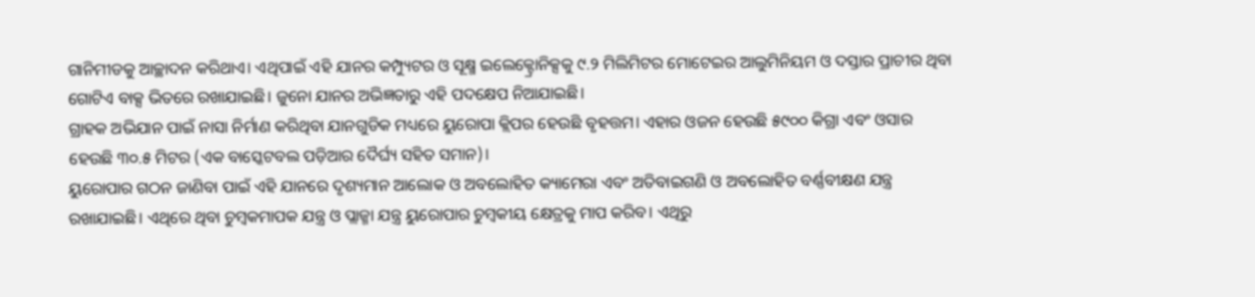ଗାନିମୀଡକୁ ଆଚ୍ଛାଦନ କରିଥାଏ। ଏଥିପାଇଁ ଏହି ଯାନର କମ୍ପ୍ୟୁଟର ଓ ସୂକ୍ଷ୍ମ ଇଲେକ୍ଟ୍ରୋନିକ୍ସକୁ ୯.୨ ମିଲିମିଟର ମୋଟେଇର ଆଲୁମିନିୟମ ଓ ଦସ୍ତାର ପ୍ରାଚୀର ଥିବା ଗୋଟିଏ ବାକ୍ସ ଭିତରେ ରଖାଯାଇଛି। ଜୁନୋ ଯାନର ଅଭିଜ୍ଞତାରୁ ଏହି ପଦକ୍ଷେପ ନିଆଯାଇଛି।
ଗ୍ରାହକ ଅଭିଯାନ ପାଇଁ ନାସା ନିର୍ମାଣ କରିଥିବା ଯାନଗୁଡିକ ମଧ୍ୟରେ ୟୁରୋପା କ୍ଲିପର ହେଉଛି ବୃହତ୍ତମ। ଏହାର ଓଜନ ହେଉଛି ୫୯୦୦ କିଗ୍ରା ଏବଂ ଓସାର ହେଉଛି ୩୦.୫ ମିଟର (ଏକ ବାସ୍କେଟବଲ ପଡ଼ିଆର ଦୈର୍ଘ୍ୟ ସହିତ ସମାନ)।
ୟୁରୋପାର ଗଠନ ଜାଣିବା ପାଇଁ ଏହି ଯାନରେ ଦୃଶ୍ୟମାନ ଆଲୋକ ଓ ଅବଲୋହିତ କ୍ୟାମେରା ଏବଂ ଅତିବାଇଗଣି ଓ ଅବଲୋହିତ ବର୍ଣ୍ଣବୀକ୍ଷଣ ଯନ୍ତ୍ର ରଖାଯାଇଛି। ଏଥିରେ ଥିବା ଚୁମ୍ବକମାପକ ଯନ୍ତ୍ର ଓ ପ୍ଲାଜ୍ମା ଯନ୍ତ୍ର ୟୁରୋପାର ଚୁମ୍ବକୀୟ କ୍ଷେତ୍ରକୁ ମାପ କରିବ। ଏଥିରୁ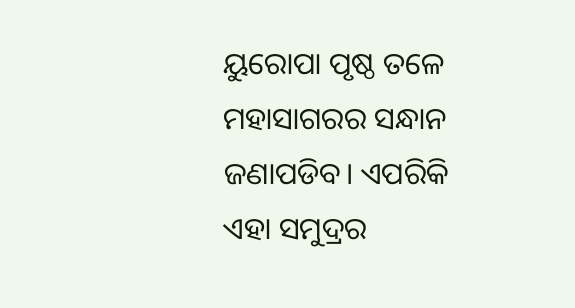ୟୁରୋପା ପୃଷ୍ଠ ତଳେ ମହାସାଗରର ସନ୍ଧାନ ଜଣାପଡିବ। ଏପରିକି ଏହା ସମୁଦ୍ରର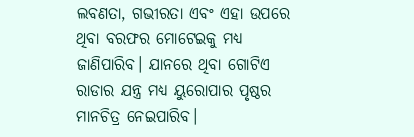ଲବଣତା, ଗଭୀରତା ଏବଂ ଏହା ଉପରେ ଥିବା ବରଫର ମୋଟେଇକୁ ମଧ୍ୟ ଜାଣିପାରିବ। ଯାନରେ ଥିବା ଗୋଟିଏ ରାଡାର ଯନ୍ତ୍ର ମଧ୍ୟ ୟୁରୋପାର ପୃଷ୍ଠର ମାନଚିତ୍ର ନେଇପାରିବ।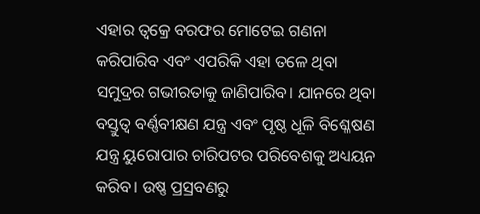ଏହାର ତ୍ୱକ୍ରେ ବରଫର ମୋଟେଇ ଗଣନା କରିପାରିବ ଏବଂ ଏପରିକି ଏହା ତଳେ ଥିବା ସମୁଦ୍ରର ଗଭୀରତାକୁ ଜାଣିପାରିବ। ଯାନରେ ଥିବା ବସ୍ତୁତ୍ୱ ବର୍ଣ୍ଣବୀକ୍ଷଣ ଯନ୍ତ୍ର ଏବଂ ପୃଷ୍ଠ ଧୂଳି ବିଶ୍ଳେଷଣ ଯନ୍ତ୍ର ୟୁରୋପାର ଚାରିପଟର ପରିବେଶକୁ ଅଧ୍ୟୟନ କରିବ। ଉଷ୍ଣ ପ୍ରସ୍ରବଣରୁ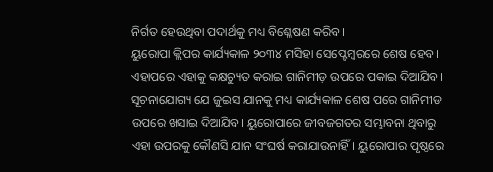ନିର୍ଗତ ହେଉଥିବା ପଦାର୍ଥକୁ ମଧ୍ୟ ବିଶ୍ଳେଷଣ କରିବ।
ୟୁରୋପା କ୍ଲିପର କାର୍ଯ୍ୟକାଳ ୨୦୩୪ ମସିହା ସେପ୍ଟେମ୍ବରରେ ଶେଷ ହେବ। ଏହାପରେ ଏହାକୁ କକ୍ଷଚ୍ୟୁତ କରାଇ ଗାନିମୀଡ଼ ଉପରେ ପକାଇ ଦିଆଯିବ। ସୂଚନାଯୋଗ୍ୟ ଯେ ଜୁଇସ ଯାନକୁ ମଧ୍ୟ କାର୍ଯ୍ୟକାଳ ଶେଷ ପରେ ଗାନିମୀଡ ଉପରେ ଖସାଇ ଦିଆଯିବ। ୟୁରୋପାରେ ଜୀବଜଗତର ସମ୍ଭାବନା ଥିବାରୁ ଏହା ଉପରକୁ କୌଣସି ଯାନ ସଂଘର୍ଷ କରାଯାଉନାହିଁ। ୟୁରୋପାର ପୃଷ୍ଠରେ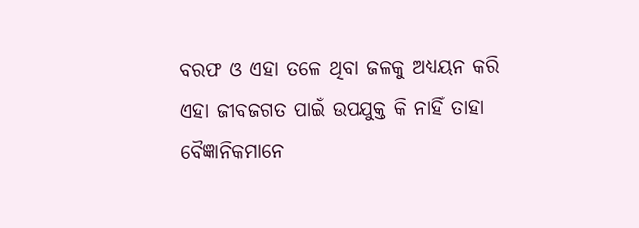ବରଫ ଓ ଏହା ତଳେ ଥିବା ଜଳକୁ ଅଧ୍ୟୟନ କରି ଏହା ଜୀବଜଗତ ପାଇଁ ଉପଯୁକ୍ତ କି ନାହିଁ ତାହା ବୈଜ୍ଞାନିକମାନେ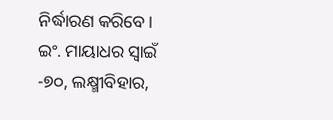ନିର୍ଦ୍ଧାରଣ କରିବେ।
ଇଂ. ମାୟାଧର ସ୍ବାଇଁ
-୭୦, ଲକ୍ଷ୍ମୀବିହାର,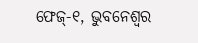ଫେଜ୍-୧, ଭୁବନେଶ୍ୱର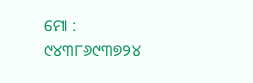ମୋ : ୯୪୩୮୬୯୩୭୨୪